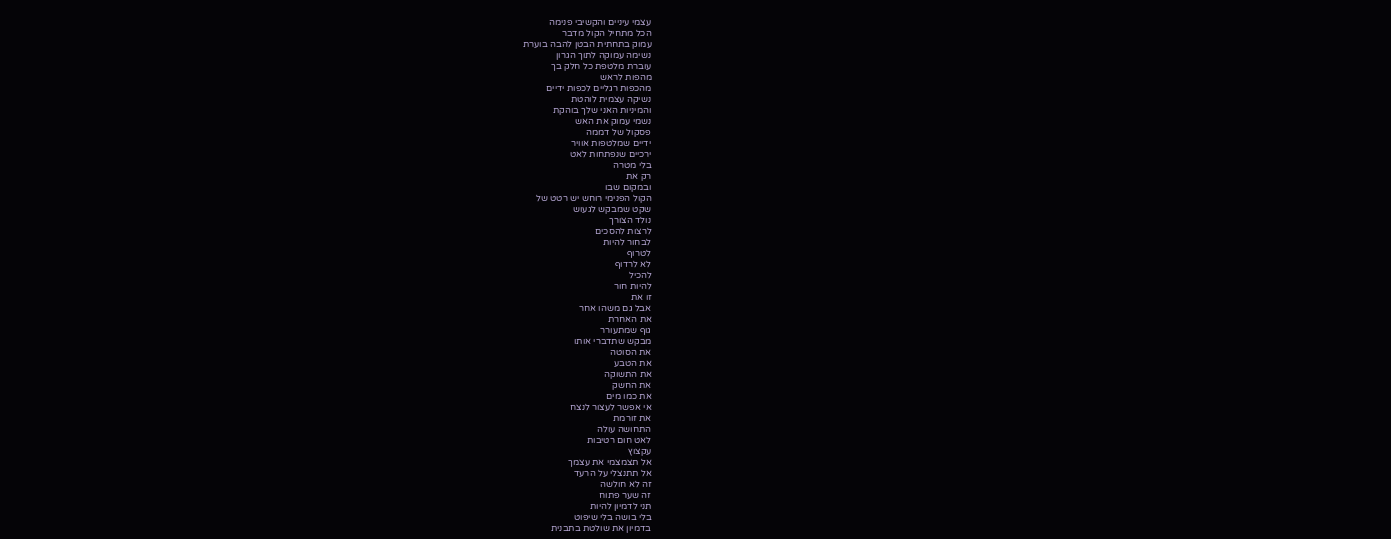עצמי עיניים והקשיבי פנימה
הכל מתחיל הקול מדבר
עמוק בתחתית הבטן להבה בוערת
נשימה עמוקה לתוך הגרון
עוברת מלטפת כל חלק בך
מהפות לראש
מהכפות רגליים לכפות ידיים
נשיקה עצמית לוהטת
והמיניות האני שלך בוהקת
נשמי עמוק את האש
פסקול של דממה
ידיים שמלטפות אוויר
ירכיים שנפתחות לאט
בלי מטרה
רק את
ובמקום שבו
הקול הפנימי רוחש יש רטט של
שקט שמבקש לגעוש
נולד הצורך
לרצות להסכים
לבחור להיות
לטרוף
לא לרדוף
להכיל
להיות חור
זו את
אבל גם משהו אחר
את האחרת
גוף שמתעורר
מבקש שתדברי אותו
את הסוטה
את הטבע
את התשוקה
את החשק
את כמו מים
אי אפשר לעצור לנצח
את זורמת
התחושה עולה
לאט חום רטיבות
עקצוץ
אל תצמצמי את עצמך
אל תתנצלי על הרעד
זה לא חולשה
זה שער פתוח
תני לדמיון להיות
בלי בושה בלי שיפוט
בדמיון את שולטת בתבנית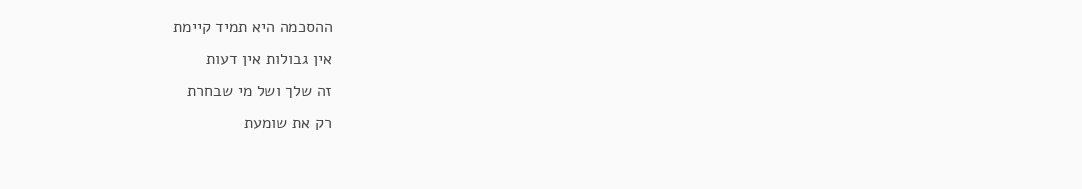ההסכמה היא תמיד קיימת
אין גבולות אין דעות
זה שלך ושל מי שבחרת
רק את שומעת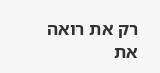רק את רואה
את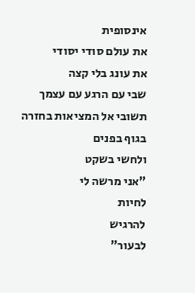אינסופית
את עולם סודי יסודי
את עונג בלי קצה
שבי עם הרגע עם עצמך
תשובי אל המציאות בחזרה
בגוף בפנים
ולחשי בשקט
"אני מרשה לי
לחיות
להרגיש
לבעור"